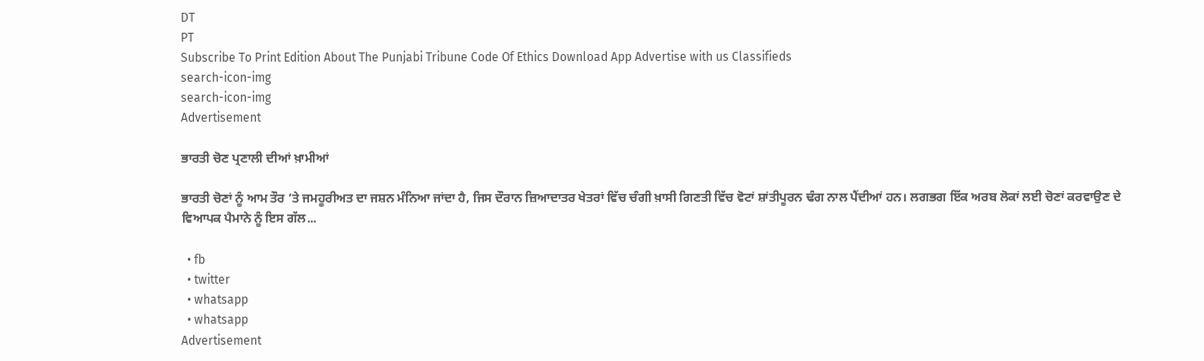DT
PT
Subscribe To Print Edition About The Punjabi Tribune Code Of Ethics Download App Advertise with us Classifieds
search-icon-img
search-icon-img
Advertisement

ਭਾਰਤੀ ਚੋਣ ਪ੍ਰਣਾਲੀ ਦੀਆਂ ਖ਼ਾਮੀਆਂ

ਭਾਰਤੀ ਚੋਣਾਂ ਨੂੰ ਆਮ ਤੌਰ ’ਤੇ ਜਮਹੂਰੀਅਤ ਦਾ ਜਸ਼ਨ ਮੰਨਿਆ ਜਾਂਦਾ ਹੈ, ਜਿਸ ਦੌਰਾਨ ਜ਼ਿਆਦਾਤਰ ਖੇਤਰਾਂ ਵਿੱਚ ਚੰਗੀ ਖ਼ਾਸੀ ਗਿਣਤੀ ਵਿੱਚ ਵੋਟਾਂ ਸ਼ਾਂਤੀਪੂਰਨ ਢੰਗ ਨਾਲ ਪੈਂਦੀਆਂ ਹਨ। ਲਗਭਗ ਇੱਕ ਅਰਬ ਲੋਕਾਂ ਲਈ ਚੋਣਾਂ ਕਰਵਾਉਣ ਦੇ ਵਿਆਪਕ ਪੈਮਾਨੇ ਨੂੰ ਇਸ ਗੱਲ...

  • fb
  • twitter
  • whatsapp
  • whatsapp
Advertisement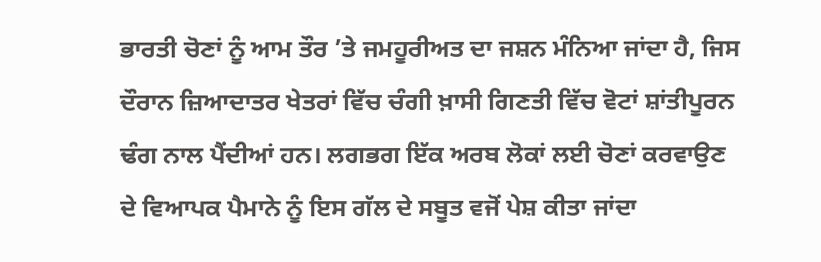ਭਾਰਤੀ ਚੋਣਾਂ ਨੂੰ ਆਮ ਤੌਰ ’ਤੇ ਜਮਹੂਰੀਅਤ ਦਾ ਜਸ਼ਨ ਮੰਨਿਆ ਜਾਂਦਾ ਹੈ, ਜਿਸ ਦੌਰਾਨ ਜ਼ਿਆਦਾਤਰ ਖੇਤਰਾਂ ਵਿੱਚ ਚੰਗੀ ਖ਼ਾਸੀ ਗਿਣਤੀ ਵਿੱਚ ਵੋਟਾਂ ਸ਼ਾਂਤੀਪੂਰਨ ਢੰਗ ਨਾਲ ਪੈਂਦੀਆਂ ਹਨ। ਲਗਭਗ ਇੱਕ ਅਰਬ ਲੋਕਾਂ ਲਈ ਚੋਣਾਂ ਕਰਵਾਉਣ ਦੇ ਵਿਆਪਕ ਪੈਮਾਨੇ ਨੂੰ ਇਸ ਗੱਲ ਦੇ ਸਬੂਤ ਵਜੋਂ ਪੇਸ਼ ਕੀਤਾ ਜਾਂਦਾ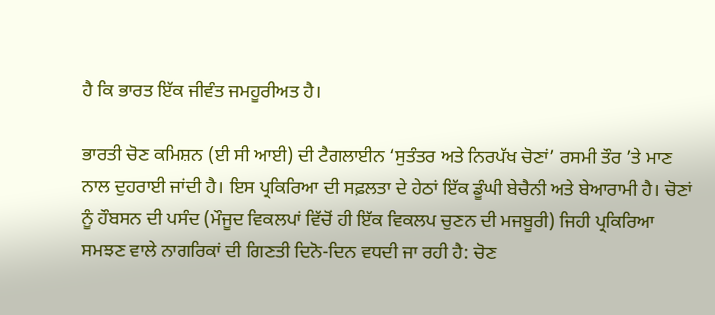ਹੈ ਕਿ ਭਾਰਤ ਇੱਕ ਜੀਵੰਤ ਜਮਹੂਰੀਅਤ ਹੈ।

ਭਾਰਤੀ ਚੋਣ ਕਮਿਸ਼ਨ (ਈ ਸੀ ਆਈ) ਦੀ ਟੈਗਲਾਈਨ ‘ਸੁਤੰਤਰ ਅਤੇ ਨਿਰਪੱਖ ਚੋਣਾਂ’ ਰਸਮੀ ਤੌਰ ’ਤੇ ਮਾਣ ਨਾਲ ਦੁਹਰਾਈ ਜਾਂਦੀ ਹੈ। ਇਸ ਪ੍ਰਕਿਰਿਆ ਦੀ ਸਫ਼ਲਤਾ ਦੇ ਹੇਠਾਂ ਇੱਕ ਡੂੰਘੀ ਬੇਚੈਨੀ ਅਤੇ ਬੇਆਰਾਮੀ ਹੈ। ਚੋਣਾਂ ਨੂੰ ਹੌਬਸਨ ਦੀ ਪਸੰਦ (ਮੌਜੂਦ ਵਿਕਲਪਾਂ ਵਿੱਚੋਂ ਹੀ ਇੱਕ ਵਿਕਲਪ ਚੁਣਨ ਦੀ ਮਜਬੂਰੀ) ਜਿਹੀ ਪ੍ਰਕਿਰਿਆ ਸਮਝਣ ਵਾਲੇ ਨਾਗਰਿਕਾਂ ਦੀ ਗਿਣਤੀ ਦਿਨੋ-ਦਿਨ ਵਧਦੀ ਜਾ ਰਹੀ ਹੈ: ਚੋਣ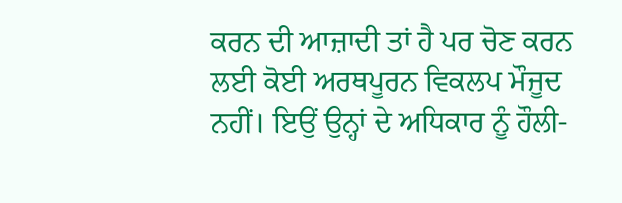ਕਰਨ ਦੀ ਆਜ਼ਾਦੀ ਤਾਂ ਹੈ ਪਰ ਚੋਣ ਕਰਨ ਲਈ ਕੋਈ ਅਰਥਪੂਰਨ ਵਿਕਲਪ ਮੌਜੂਦ ਨਹੀਂ। ਇਉਂ ਉਨ੍ਹਾਂ ਦੇ ਅਧਿਕਾਰ ਨੂੰ ਹੌਲੀ-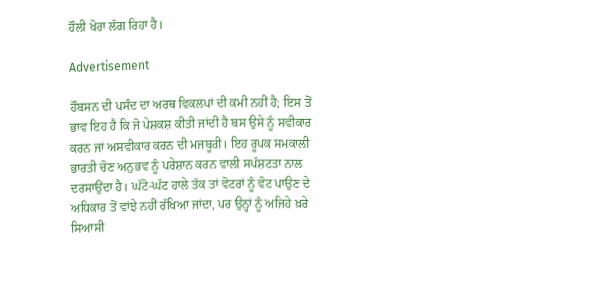ਹੌਲੀ ਖੋਰਾ ਲੱਗ ਰਿਹਾ ਹੈ।

Advertisement

ਹੌਬਸਨ ਦੀ ਪਸੰਦ ਦਾ ਅਰਥ ਵਿਕਲਪਾਂ ਦੀ ਕਮੀ ਨਹੀਂ ਹੈ; ਇਸ ਤੋਂ ਭਾਵ ਇਹ ਹੈ ਕਿ ਜੋ ਪੇਸ਼ਕਸ਼ ਕੀਤੀ ਜਾਂਦੀ ਹੈ ਬਸ ਉਸੇ ਨੂੰ ਸਵੀਕਾਰ ਕਰਨ ਜਾਂ ਅਸਵੀਕਾਰ ਕਰਨ ਦੀ ਮਜਬੂਰੀ। ਇਹ ਰੂਪਕ ਸਮਕਾਲੀ ਭਾਰਤੀ ਚੋਣ ਅਨੁਭਵ ਨੂੰ ਪਰੇਸ਼ਾਨ ਕਰਨ ਵਾਲੀ ਸਪੱਸ਼ਟਤਾ ਨਾਲ ਦਰਸਾਉਂਦਾ ਹੈ। ਘੱਟੋ-ਘੱਟ ਹਾਲੇ ਤੱਕ ਤਾਂ ਵੋਟਰਾਂ ਨੂੰ ਵੋਟ ਪਾਉਣ ਦੇ ਅਧਿਕਾਰ ਤੋਂ ਵਾਂਝੇ ਨਹੀਂ ਰੱਖਿਆ ਜਾਂਦਾ, ਪਰ ਉਨ੍ਹਾਂ ਨੂੰ ਅਜਿਹੇ ਖ਼ਰੇ ਸਿਆਸੀ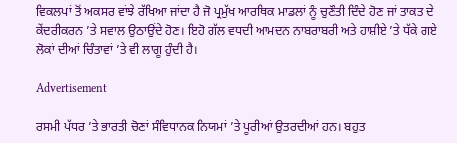ਵਿਕਲਪਾਂ ਤੋਂ ਅਕਸਰ ਵਾਂਝੇ ਰੱਖਿਆ ਜਾਂਦਾ ਹੈ ਜੋ ਪ੍ਰਮੁੱਖ ਆਰਥਿਕ ਮਾਡਲਾਂ ਨੂੰ ਚੁਣੌਤੀ ਦਿੰਦੇ ਹੋਣ ਜਾਂ ਤਾਕਤ ਦੇ ਕੇਂਦਰੀਕਰਨ ’ਤੇ ਸਵਾਲ ਉਠਾਉਂਦੇ ਹੋਣ। ਇਹੋ ਗੱਲ ਵਧਦੀ ਆਮਦਨ ਨਾਬਰਾਬਰੀ ਅਤੇ ਹਾਸ਼ੀਏ ’ਤੇ ਧੱਕੇ ਗਏ ਲੋਕਾਂ ਦੀਆਂ ਚਿੰਤਾਵਾਂ ’ਤੇ ਵੀ ਲਾਗੂ ਹੁੰਦੀ ਹੈ।

Advertisement

ਰਸਮੀ ਪੱਧਰ ’ਤੇ ਭਾਰਤੀ ਚੋਣਾਂ ਸੰਵਿਧਾਨਕ ਨਿਯਮਾਂ ’ਤੇ ਪੂਰੀਆਂ ਉਤਰਦੀਆਂ ਹਨ। ਬਹੁਤ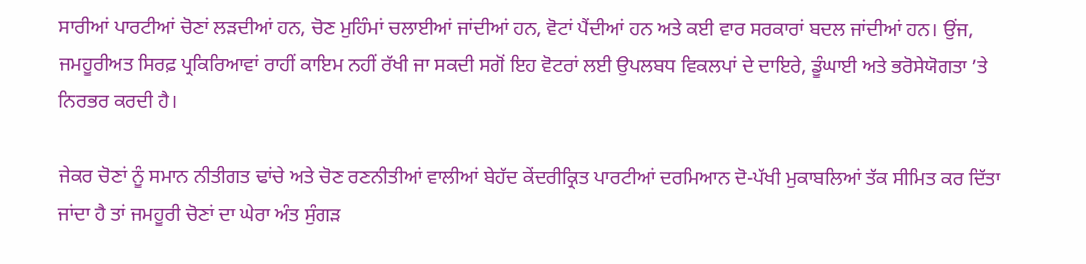ਸਾਰੀਆਂ ਪਾਰਟੀਆਂ ਚੋਣਾਂ ਲੜਦੀਆਂ ਹਨ, ਚੋਣ ਮੁਹਿੰਮਾਂ ਚਲਾਈਆਂ ਜਾਂਦੀਆਂ ਹਨ, ਵੋਟਾਂ ਪੈਂਦੀਆਂ ਹਨ ਅਤੇ ਕਈ ਵਾਰ ਸਰਕਾਰਾਂ ਬਦਲ ਜਾਂਦੀਆਂ ਹਨ। ਉਂਜ, ਜਮਹੂਰੀਅਤ ਸਿਰਫ਼ ਪ੍ਰਕਿਰਿਆਵਾਂ ਰਾਹੀਂ ਕਾਇਮ ਨਹੀਂ ਰੱਖੀ ਜਾ ਸਕਦੀ ਸਗੋਂ ਇਹ ਵੋਟਰਾਂ ਲਈ ਉਪਲਬਧ ਵਿਕਲਪਾਂ ਦੇ ਦਾਇਰੇ, ਡੂੰਘਾਈ ਅਤੇ ਭਰੋਸੇਯੋਗਤਾ ’ਤੇ ਨਿਰਭਰ ਕਰਦੀ ਹੈ।

ਜੇਕਰ ਚੋਣਾਂ ਨੂੰ ਸਮਾਨ ਨੀਤੀਗਤ ਢਾਂਚੇ ਅਤੇ ਚੋਣ ਰਣਨੀਤੀਆਂ ਵਾਲੀਆਂ ਬੇਹੱਦ ਕੇਂਦਰੀਕ੍ਰਿਤ ਪਾਰਟੀਆਂ ਦਰਮਿਆਨ ਦੋ-ਪੱਖੀ ਮੁਕਾਬਲਿਆਂ ਤੱਕ ਸੀਮਿਤ ਕਰ ਦਿੱਤਾ ਜਾਂਦਾ ਹੈ ਤਾਂ ਜਮਹੂਰੀ ਚੋਣਾਂ ਦਾ ਘੇਰਾ ਅੰਤ ਸੁੰਗੜ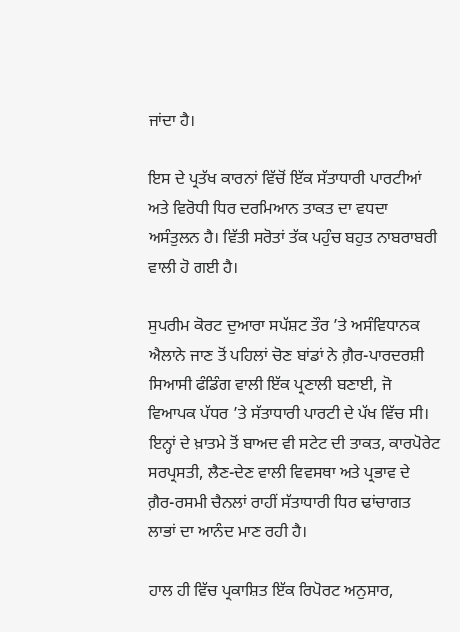ਜਾਂਦਾ ਹੈ।

ਇਸ ਦੇ ਪ੍ਰਤੱਖ ਕਾਰਨਾਂ ਵਿੱਚੋਂ ਇੱਕ ਸੱਤਾਧਾਰੀ ਪਾਰਟੀਆਂ ਅਤੇ ਵਿਰੋਧੀ ਧਿਰ ਦਰਮਿਆਨ ਤਾਕਤ ਦਾ ਵਧਦਾ ਅਸੰਤੁਲਨ ਹੈ। ਵਿੱਤੀ ਸਰੋਤਾਂ ਤੱਕ ਪਹੁੰਚ ਬਹੁਤ ਨਾਬਰਾਬਰੀ ਵਾਲੀ ਹੋ ਗਈ ਹੈ।

ਸੁਪਰੀਮ ਕੋਰਟ ਦੁਆਰਾ ਸਪੱਸ਼ਟ ਤੌਰ ’ਤੇ ਅਸੰਵਿਧਾਨਕ ਐਲਾਨੇ ਜਾਣ ਤੋਂ ਪਹਿਲਾਂ ਚੋਣ ਬਾਂਡਾਂ ਨੇ ਗ਼ੈਰ-ਪਾਰਦਰਸ਼ੀ ਸਿਆਸੀ ਫੰਡਿੰਗ ਵਾਲੀ ਇੱਕ ਪ੍ਰਣਾਲੀ ਬਣਾਈ, ਜੋ ਵਿਆਪਕ ਪੱਧਰ ’ਤੇ ਸੱਤਾਧਾਰੀ ਪਾਰਟੀ ਦੇ ਪੱਖ ਵਿੱਚ ਸੀ। ਇਨ੍ਹਾਂ ਦੇ ਖ਼ਾਤਮੇ ਤੋਂ ਬਾਅਦ ਵੀ ਸਟੇਟ ਦੀ ਤਾਕਤ, ਕਾਰਪੋਰੇਟ ਸਰਪ੍ਰਸਤੀ, ਲੈਣ-ਦੇਣ ਵਾਲੀ ਵਿਵਸਥਾ ਅਤੇ ਪ੍ਰਭਾਵ ਦੇ ਗ਼ੈਰ-ਰਸਮੀ ਚੈਨਲਾਂ ਰਾਹੀਂ ਸੱਤਾਧਾਰੀ ਧਿਰ ਢਾਂਚਾਗਤ ਲਾਭਾਂ ਦਾ ਆਨੰਦ ਮਾਣ ਰਹੀ ਹੈ।

ਹਾਲ ਹੀ ਵਿੱਚ ਪ੍ਰਕਾਸ਼ਿਤ ਇੱਕ ਰਿਪੋਰਟ ਅਨੁਸਾਰ,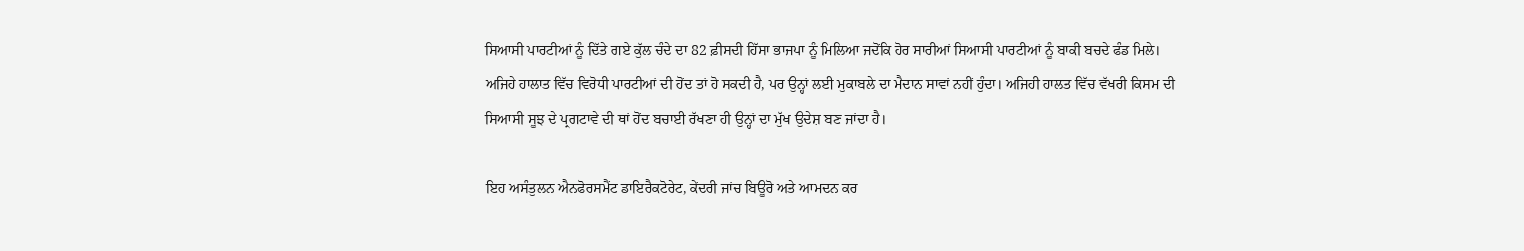ਸਿਆਸੀ ਪਾਰਟੀਆਂ ਨੂੰ ਦਿੱਤੇ ਗਏ ਕੁੱਲ ਚੰਦੇ ਦਾ 82 ਫ਼ੀਸਦੀ ਹਿੱਸਾ ਭਾਜਪਾ ਨੂੰ ਮਿਲਿਆ ਜਦੋਂਕਿ ਹੋਰ ਸਾਰੀਆਂ ਸਿਆਸੀ ਪਾਰਟੀਆਂ ਨੂੰ ਬਾਕੀ ਬਚਦੇ ਫੰਡ ਮਿਲੇ। ਅਜਿਹੇ ਹਾਲਾਤ ਵਿੱਚ ਵਿਰੋਧੀ ਪਾਰਟੀਆਂ ਦੀ ਹੋਂਦ ਤਾਂ ਹੋ ਸਕਦੀ ਹੈ, ਪਰ ਉਨ੍ਹਾਂ ਲਈ ਮੁਕਾਬਲੇ ਦਾ ਮੈਦਾਨ ਸਾਵਾਂ ਨਹੀਂ ਹੁੰਦਾ। ਅਜਿਹੀ ਹਾਲਤ ਵਿੱਚ ਵੱਖਰੀ ਕਿਸਮ ਦੀ ਸਿਆਸੀ ਸੂਝ ਦੇ ਪ੍ਰਗਟਾਵੇ ਦੀ ਥਾਂ ਹੋਂਦ ਬਚਾਈ ਰੱਖਣਾ ਹੀ ਉਨ੍ਹਾਂ ਦਾ ਮੁੱਖ ਉਦੇਸ਼ ਬਣ ਜਾਂਦਾ ਹੈ।

ਇਹ ਅਸੰਤੁਲਨ ਐਨਫੋਰਸਮੈਂਟ ਡਾਇਰੈਕਟੋਰੇਟ, ਕੇਂਦਰੀ ਜਾਂਚ ਬਿਊਰੋ ਅਤੇ ਆਮਦਨ ਕਰ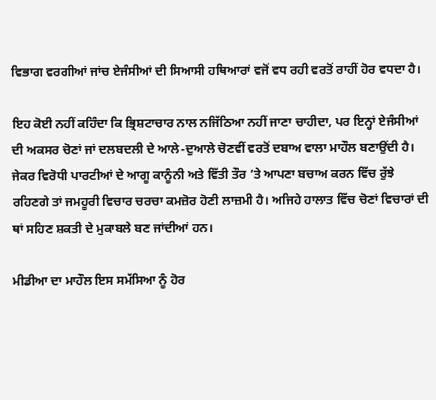ਵਿਭਾਗ ਵਰਗੀਆਂ ਜਾਂਚ ਏਜੰਸੀਆਂ ਦੀ ਸਿਆਸੀ ਹਥਿਆਰਾਂ ਵਜੋਂ ਵਧ ਰਹੀ ਵਰਤੋਂ ਰਾਹੀਂ ਹੋਰ ਵਧਦਾ ਹੈ।

ਇਹ ਕੋਈ ਨਹੀਂ ਕਹਿੰਦਾ ਕਿ ਭ੍ਰਿਸ਼ਟਾਚਾਰ ਨਾਲ ਨਜਿੱਠਿਆ ਨਹੀਂ ਜਾਣਾ ਚਾਹੀਦਾ, ਪਰ ਇਨ੍ਹਾਂ ਏਜੰਸੀਆਂ ਦੀ ਅਕਸਰ ਚੋਣਾਂ ਜਾਂ ਦਲਬਦਲੀ ਦੇ ਆਲੇ-ਦੁਆਲੇ ਚੋਣਵੀਂ ਵਰਤੋਂ ਦਬਾਅ ਵਾਲਾ ਮਾਹੌਲ ਬਣਾਉਂਦੀ ਹੈ। ਜੇਕਰ ਵਿਰੋਧੀ ਪਾਰਟੀਆਂ ਦੇ ਆਗੂ ਕਾਨੂੰਨੀ ਅਤੇ ਵਿੱਤੀ ਤੌਰ ’ਤੇ ਆਪਣਾ ਬਚਾਅ ਕਰਨ ਵਿੱਚ ਰੁੱਝੇ ਰਹਿਣਗੇ ਤਾਂ ਜਮਹੂਰੀ ਵਿਚਾਰ ਚਰਚਾ ਕਮਜ਼ੋਰ ਹੋਣੀ ਲਾਜ਼ਮੀ ਹੈ। ਅਜਿਹੇ ਹਾਲਾਤ ਵਿੱਚ ਚੋਣਾਂ ਵਿਚਾਰਾਂ ਦੀ ਥਾਂ ਸਹਿਣ ਸ਼ਕਤੀ ਦੇ ਮੁਕਾਬਲੇ ਬਣ ਜਾਂਦੀਆਂ ਹਨ।

ਮੀਡੀਆ ਦਾ ਮਾਹੌਲ ਇਸ ਸਮੱਸਿਆ ਨੂੰ ਹੋਰ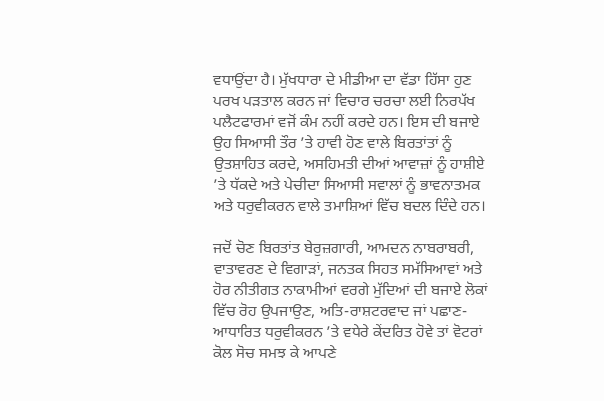ਵਧਾਉਂਦਾ ਹੈ। ਮੁੱਖਧਾਰਾ ਦੇ ਮੀਡੀਆ ਦਾ ਵੱਡਾ ਹਿੱਸਾ ਹੁਣ ਪਰਖ ਪੜਤਾਲ ਕਰਨ ਜਾਂ ਵਿਚਾਰ ਚਰਚਾ ਲਈ ਨਿਰਪੱਖ ਪਲੈਟਫਾਰਮਾਂ ਵਜੋਂ ਕੰਮ ਨਹੀਂ ਕਰਦੇ ਹਨ। ਇਸ ਦੀ ਬਜਾਏ ਉਹ ਸਿਆਸੀ ਤੌਰ ’ਤੇ ਹਾਵੀ ਹੋਣ ਵਾਲੇ ਬਿਰਤਾਂਤਾਂ ਨੂੰ ਉਤਸ਼ਾਹਿਤ ਕਰਦੇ, ਅਸਹਿਮਤੀ ਦੀਆਂ ਆਵਾਜ਼ਾਂ ਨੂੰ ਹਾਸ਼ੀਏ ’ਤੇ ਧੱਕਦੇ ਅਤੇ ਪੇਚੀਦਾ ਸਿਆਸੀ ਸਵਾਲਾਂ ਨੂੰ ਭਾਵਨਾਤਮਕ ਅਤੇ ਧਰੁਵੀਕਰਨ ਵਾਲੇ ਤਮਾਸ਼ਿਆਂ ਵਿੱਚ ਬਦਲ ਦਿੰਦੇ ਹਨ।

ਜਦੋਂ ਚੋਣ ਬਿਰਤਾਂਤ ਬੇਰੁਜ਼ਗਾਰੀ, ਆਮਦਨ ਨਾਬਰਾਬਰੀ, ਵਾਤਾਵਰਣ ਦੇ ਵਿਗਾੜਾਂ, ਜਨਤਕ ਸਿਹਤ ਸਮੱਸਿਆਵਾਂ ਅਤੇ ਹੋਰ ਨੀਤੀਗਤ ਨਾਕਾਮੀਆਂ ਵਰਗੇ ਮੁੱਦਿਆਂ ਦੀ ਬਜਾਏ ਲੋਕਾਂ ਵਿੱਚ ਰੋਹ ਉਪਜਾਉਣ, ਅਤਿ-ਰਾਸ਼ਟਰਵਾਦ ਜਾਂ ਪਛਾਣ-ਆਧਾਰਿਤ ਧਰੁਵੀਕਰਨ ’ਤੇ ਵਧੇਰੇ ਕੇਂਦਰਿਤ ਹੋਵੇ ਤਾਂ ਵੋਟਰਾਂ ਕੋਲ ਸੋਚ ਸਮਝ ਕੇ ਆਪਣੇ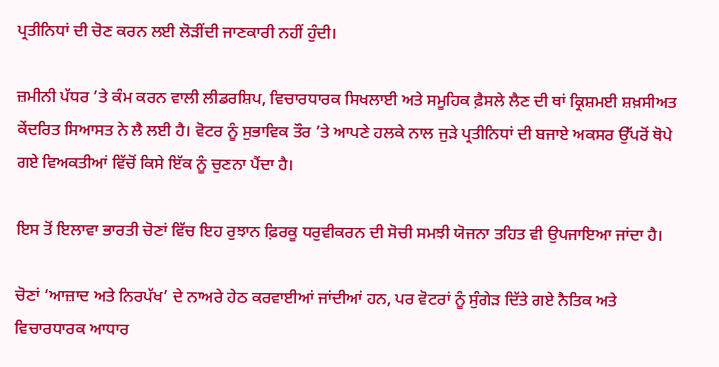ਪ੍ਰਤੀਨਿਧਾਂ ਦੀ ਚੋਣ ਕਰਨ ਲਈ ਲੋੜੀਂਦੀ ਜਾਣਕਾਰੀ ਨਹੀਂ ਹੁੰਦੀ।

ਜ਼ਮੀਨੀ ਪੱਧਰ ’ਤੇ ਕੰਮ ਕਰਨ ਵਾਲੀ ਲੀਡਰਸ਼ਿਪ, ਵਿਚਾਰਧਾਰਕ ਸਿਖਲਾਈ ਅਤੇ ਸਮੂਹਿਕ ਫ਼ੈਸਲੇ ਲੈਣ ਦੀ ਥਾਂ ਕ੍ਰਿਸ਼ਮਈ ਸ਼ਖ਼ਸੀਅਤ ਕੇਂਦਰਿਤ ਸਿਆਸਤ ਨੇ ਲੈ ਲਈ ਹੈ। ਵੋਟਰ ਨੂੰ ਸੁਭਾਵਿਕ ਤੌਰ ’ਤੇ ਆਪਣੇ ਹਲਕੇ ਨਾਲ ਜੁੜੇ ਪ੍ਰਤੀਨਿਧਾਂ ਦੀ ਬਜਾਏ ਅਕਸਰ ਉੱਪਰੋਂ ਥੋਪੇ ਗਏ ਵਿਅਕਤੀਆਂ ਵਿੱਚੋਂ ਕਿਸੇ ਇੱਕ ਨੂੰ ਚੁਣਨਾ ਪੈਂਦਾ ਹੈ।

ਇਸ ਤੋਂ ਇਲਾਵਾ ਭਾਰਤੀ ਚੋਣਾਂ ਵਿੱਚ ਇਹ ਰੁਝਾਨ ਫ਼ਿਰਕੂ ਧਰੁਵੀਕਰਨ ਦੀ ਸੋਚੀ ਸਮਝੀ ਯੋਜਨਾ ਤਹਿਤ ਵੀ ਉਪਜਾਇਆ ਜਾਂਦਾ ਹੈ।

ਚੋਣਾਂ ‘ਆਜ਼ਾਦ ਅਤੇ ਨਿਰਪੱਖ’ ਦੇ ਨਾਅਰੇ ਹੇਠ ਕਰਵਾਈਆਂ ਜਾਂਦੀਆਂ ਹਨ, ਪਰ ਵੋਟਰਾਂ ਨੂੰ ਸੁੰਗੇੜ ਦਿੱਤੇ ਗਏ ਨੈਤਿਕ ਅਤੇ ਵਿਚਾਰਧਾਰਕ ਆਧਾਰ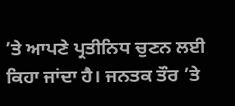’ਤੇ ਆਪਣੇ ਪ੍ਰਤੀਨਿਧ ਚੁਣਨ ਲਈ ਕਿਹਾ ਜਾਂਦਾ ਹੈ। ਜਨਤਕ ਤੌਰ ’ਤੇ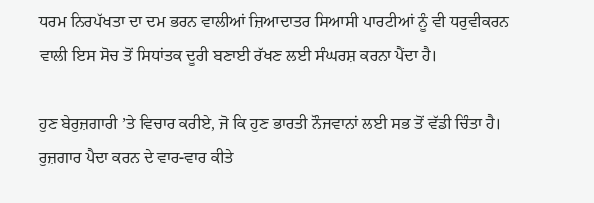ਧਰਮ ਨਿਰਪੱਖਤਾ ਦਾ ਦਮ ਭਰਨ ਵਾਲੀਆਂ ਜ਼ਿਆਦਾਤਰ ਸਿਆਸੀ ਪਾਰਟੀਆਂ ਨੂੰ ਵੀ ਧਰੁਵੀਕਰਨ ਵਾਲੀ ਇਸ ਸੋਚ ਤੋਂ ਸਿਧਾਂਤਕ ਦੂਰੀ ਬਣਾਈ ਰੱਖਣ ਲਈ ਸੰਘਰਸ਼ ਕਰਨਾ ਪੈਂਦਾ ਹੈ।

ਹੁਣ ਬੇਰੁਜ਼ਗਾਰੀ ’ਤੇ ਵਿਚਾਰ ਕਰੀਏ, ਜੋ ਕਿ ਹੁਣ ਭਾਰਤੀ ਨੌਜਵਾਨਾਂ ਲਈ ਸਭ ਤੋਂ ਵੱਡੀ ਚਿੰਤਾ ਹੈ। ਰੁਜ਼ਗਾਰ ਪੈਦਾ ਕਰਨ ਦੇ ਵਾਰ-ਵਾਰ ਕੀਤੇ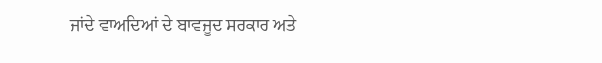ਜਾਂਦੇ ਵਾਅਦਿਆਂ ਦੇ ਬਾਵਜੂਦ ਸਰਕਾਰ ਅਤੇ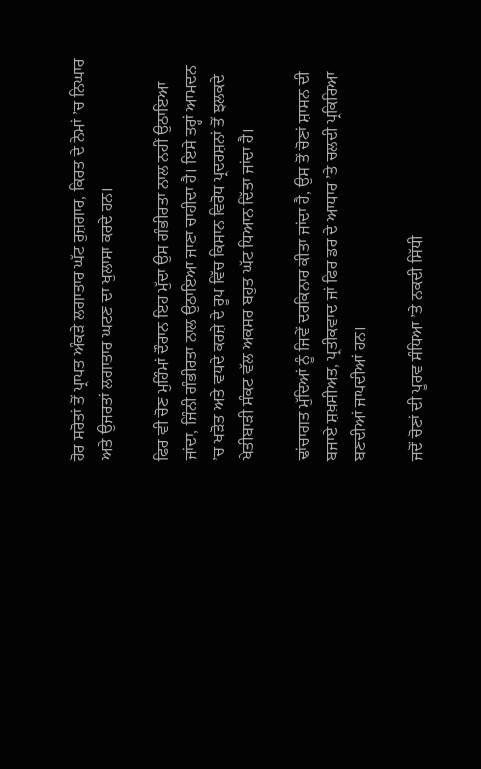ਹੋਰ ਸਰੋਤਾਂ ਤੋਂ ਪ੍ਰਾਪਤ ਅੰਕੜੇ ਲਗਾਤਾਰ ਘੱਟ ਰੁਜ਼ਗਾਰ, ਕਿਰਤ ਦੇ ਨੇਮਾਂ ’ਚ ਨਿਘਾਰ ਅਤੇ ਉਜਰਤਾਂ ਲਗਾਤਾਰ ਘਟਣ ਦਾ ਖੁਲਾਸਾ ਕਰਦੇ ਹਨ।

ਫਿਰ ਵੀ ਚੋਣ ਮੁਹਿੰਮਾਂ ਦੌਰਾਨ ਇਹ ਮੁੱਦਾ ਉਸ ਗੰਭੀਰਤਾ ਨਾਲ ਨਹੀਂ ਉਠਾਇਆ ਜਾਂਦਾ, ਜਿੰਨੀ ਗੰਭੀਰਤਾ ਨਾਲ ਉਠਾਇਆ ਜਾਣਾ ਚਾਹੀਦਾ ਹੈ। ਇਸੇ ਤਰ੍ਹਾਂ ਆਮਦਨ ’ਚ ਖੜੋਤ ਅਤੇ ਵਧਦੇ ਕਰਜ਼ੇ ਦੇ ਰੂਪ ਵਿੱਚ ਕਿਸਾਨ ਵਿਰੋਧ ਪ੍ਰਦਰਸ਼ਨਾਂ ਤੋਂ ਝਲਕਦੇ ਖੇਤੀਬਾੜੀ ਸੰਕਟ ਵੱਲ ਅਕਸਰ ਬਹੁਤ ਘੱਟ ਧਿਆਨ ਦਿੱਤਾ ਜਾਂਦਾ ਹੈ।

ਢਾਂਚਾਗਤ ਮੁੱਦਿਆਂ ਨੂੰ ਜਿਵੇਂ ਦਰਕਿਨਾਰ ਕੀਤਾ ਜਾਂਦਾ ਹੈ, ਉਸ ਤੋਂ ਚੋਣਾਂ ਸ਼ਾਸਨ ਦੀ ਬਜਾਏ ਸ਼ਖ਼ਸੀਅਤ, ਪ੍ਰਤੀਕਵਾਦ ਜਾਂ ਫਿਰ ਡਰ ਦੇ ਆਧਾਰ ’ਤੇ ਚਲਦੀ ਪ੍ਰਕਿਰਿਆ ਬਣਦੀਆਂ ਜਾਪਦੀਆਂ ਹਨ।

ਜਦੋਂ ਚੋਣਾਂ ਦੀ ਪੂਰਵ ਸੰਧਿਆ ’ਤੇ ਨਕਦੀ ਸਿੱਧੀ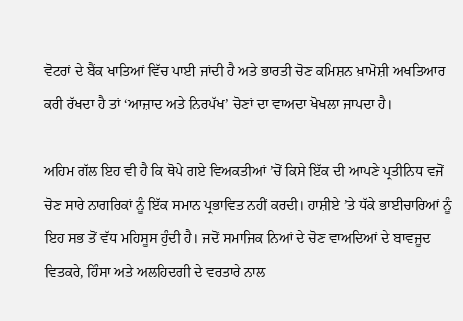ਵੋਟਰਾਂ ਦੇ ਬੈਂਕ ਖਾਤਿਆਂ ਵਿੱਚ ਪਾਈ ਜਾਂਦੀ ਹੈ ਅਤੇ ਭਾਰਤੀ ਚੋਣ ਕਮਿਸ਼ਨ ਖ਼ਾਮੋਸ਼ੀ ਅਖਤਿਆਰ ਕਰੀ ਰੱਖਦਾ ਹੈ ਤਾਂ ‘ਆਜ਼ਾਦ ਅਤੇ ਨਿਰਪੱਖ’ ਚੋਣਾਂ ਦਾ ਵਾਅਦਾ ਖੋਖਲਾ ਜਾਪਦਾ ਹੈ।

ਅਹਿਮ ਗੱਲ ਇਹ ਵੀ ਹੈ ਕਿ ਥੋਪੇ ਗਏ ਵਿਅਕਤੀਆਂ ’ਚੋਂ ਕਿਸੇ ਇੱਕ ਦੀ ਆਪਣੇ ਪ੍ਰਤੀਨਿਧ ਵਜੋਂ ਚੋਣ ਸਾਰੇ ਨਾਗਰਿਕਾਂ ਨੂੰ ਇੱਕ ਸਮਾਨ ਪ੍ਰਭਾਵਿਤ ਨਹੀਂ ਕਰਦੀ। ਹਾਸ਼ੀਏ ’ਤੇ ਧੱਕੇ ਭਾਈਚਾਰਿਆਂ ਨੂੰ ਇਹ ਸਭ ਤੋਂ ਵੱਧ ਮਹਿਸੂਸ ਹੁੰਦੀ ਹੈ। ਜਦੋਂ ਸਮਾਜਿਕ ਨਿਆਂ ਦੇ ਚੋਣ ਵਾਅਦਿਆਂ ਦੇ ਬਾਵਜੂਦ ਵਿਤਕਰੇ, ਹਿੰਸਾ ਅਤੇ ਅਲਹਿਦਗੀ ਦੇ ਵਰਤਾਰੇ ਨਾਲ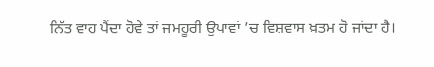ਨਿੱਤ ਵਾਹ ਪੈਂਦਾ ਹੋਵੇ ਤਾਂ ਜਮਹੂਰੀ ਉਪਾਵਾਂ ’ਚ ਵਿਸ਼ਵਾਸ ਖ਼ਤਮ ਹੋ ਜਾਂਦਾ ਹੈ।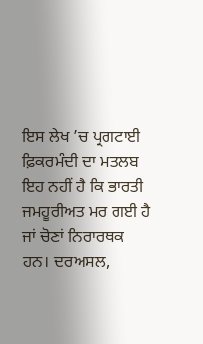ਇਸ ਲੇਖ ’ਚ ਪ੍ਰਗਟਾਈ ਫ਼ਿਕਰਮੰਦੀ ਦਾ ਮਤਲਬ ਇਹ ਨਹੀਂ ਹੈ ਕਿ ਭਾਰਤੀ ਜਮਹੂਰੀਅਤ ਮਰ ਗਈ ਹੈ ਜਾਂ ਚੋਣਾਂ ਨਿਰਾਰਥਕ ਹਨ। ਦਰਅਸਲ,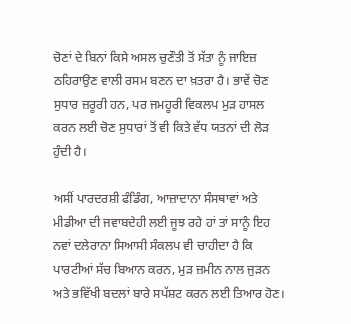ਚੋਣਾਂ ਦੇ ਬਿਨਾਂ ਕਿਸੇ ਅਸਲ ਚੁਣੌਤੀ ਤੋਂ ਸੱਤਾ ਨੂੰ ਜਾਇਜ਼ ਠਹਿਰਾਉਣ ਵਾਲੀ ਰਸਮ ਬਣਨ ਦਾ ਖ਼ਤਰਾ ਹੈ। ਭਾਵੇਂ ਚੋਣ ਸੁਧਾਰ ਜ਼ਰੂਰੀ ਹਨ, ਪਰ ਜਮਹੂਰੀ ਵਿਕਲਪ ਮੁੜ ਹਾਸਲ ਕਰਨ ਲਈ ਚੋਣ ਸੁਧਾਰਾਂ ਤੋਂ ਵੀ ਕਿਤੇ ਵੱਧ ਯਤਨਾਂ ਦੀ ਲੋੜ ਹੁੰਦੀ ਹੈ।

ਅਸੀਂ ਪਾਰਦਰਸ਼ੀ ਫੰਡਿੰਗ, ਆਜ਼ਾਦਾਨਾ ਸੰਸਥਾਵਾਂ ਅਤੇ ਮੀਡੀਆ ਦੀ ਜਵਾਬਦੇਹੀ ਲਈ ਜੂਝ ਰਹੇ ਹਾਂ ਤਾਂ ਸਾਨੂੰ ਇਹ ਨਵਾਂ ਦਲੇਰਾਨਾ ਸਿਆਸੀ ਸੰਕਲਪ ਵੀ ਚਾਹੀਦਾ ਹੈ ਕਿ ਪਾਰਟੀਆਂ ਸੱਚ ਬਿਆਨ ਕਰਨ, ਮੁੜ ਜ਼ਮੀਨ ਨਾਲ ਜੁੜਨ ਅਤੇ ਭਵਿੱਖੀ ਬਦਲਾਂ ਬਾਰੇ ਸਪੱਸ਼ਟ ਕਰਨ ਲਈ ਤਿਆਰ ਹੋਣ।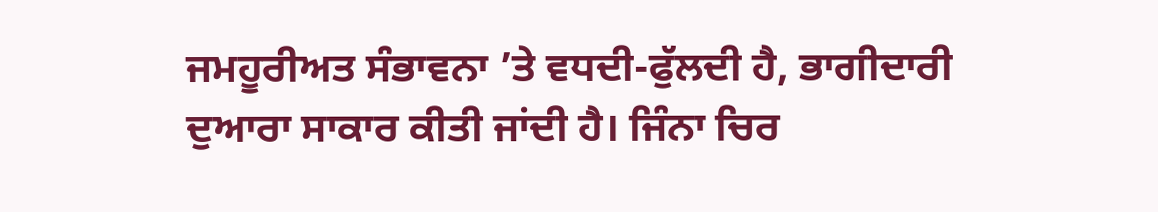ਜਮਹੂਰੀਅਤ ਸੰਭਾਵਨਾ ’ਤੇ ਵਧਦੀ-ਫੁੱਲਦੀ ਹੈ, ਭਾਗੀਦਾਰੀ ਦੁਆਰਾ ਸਾਕਾਰ ਕੀਤੀ ਜਾਂਦੀ ਹੈ। ਜਿੰਨਾ ਚਿਰ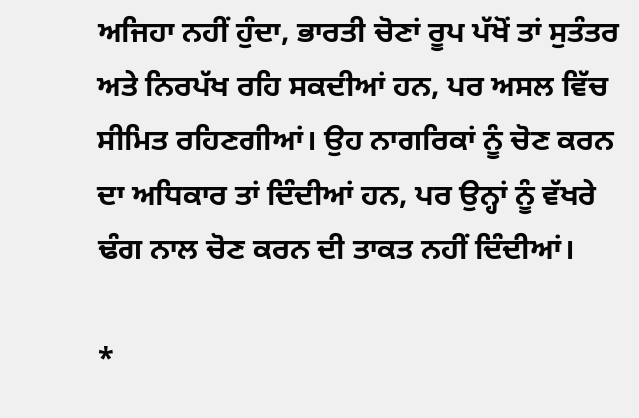ਅਜਿਹਾ ਨਹੀਂ ਹੁੰਦਾ, ਭਾਰਤੀ ਚੋਣਾਂ ਰੂਪ ਪੱਖੋਂ ਤਾਂ ਸੁਤੰਤਰ ਅਤੇ ਨਿਰਪੱਖ ਰਹਿ ਸਕਦੀਆਂ ਹਨ, ਪਰ ਅਸਲ ਵਿੱਚ ਸੀਮਿਤ ਰਹਿਣਗੀਆਂ। ਉਹ ਨਾਗਰਿਕਾਂ ਨੂੰ ਚੋਣ ਕਰਨ ਦਾ ਅਧਿਕਾਰ ਤਾਂ ਦਿੰਦੀਆਂ ਹਨ, ਪਰ ਉਨ੍ਹਾਂ ਨੂੰ ਵੱਖਰੇ ਢੰਗ ਨਾਲ ਚੋਣ ਕਰਨ ਦੀ ਤਾਕਤ ਨਹੀਂ ਦਿੰਦੀਆਂ।

*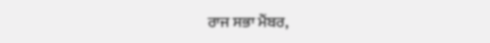ਰਾਜ ਸਭਾ ਮੈਂਬਰ,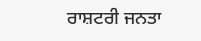ਰਾਸ਼ਟਰੀ ਜਨਤਾ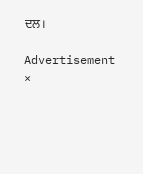ਦਲ।

Advertisement
×